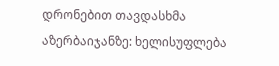დრონებით თავდასხმა აზერბაიჯანზე: ხელისუფლება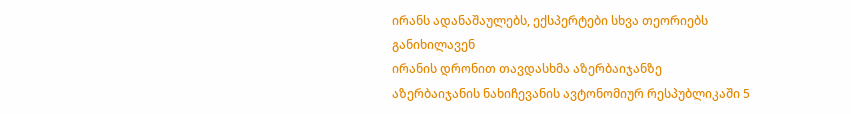ირანს ადანაშაულებს, ექსპერტები სხვა თეორიებს განიხილავენ
ირანის დრონით თავდასხმა აზერბაიჯანზე
აზერბაიჯანის ნახიჩევანის ავტონომიურ რესპუბლიკაში 5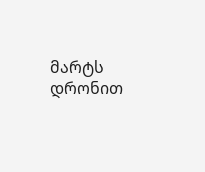მარტს დრონით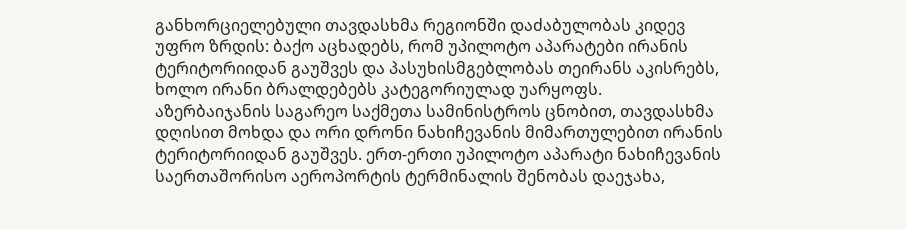განხორციელებული თავდასხმა რეგიონში დაძაბულობას კიდევ უფრო ზრდის: ბაქო აცხადებს, რომ უპილოტო აპარატები ირანის ტერიტორიიდან გაუშვეს და პასუხისმგებლობას თეირანს აკისრებს, ხოლო ირანი ბრალდებებს კატეგორიულად უარყოფს.
აზერბაიჯანის საგარეო საქმეთა სამინისტროს ცნობით, თავდასხმა დღისით მოხდა და ორი დრონი ნახიჩევანის მიმართულებით ირანის ტერიტორიიდან გაუშვეს. ერთ-ერთი უპილოტო აპარატი ნახიჩევანის საერთაშორისო აეროპორტის ტერმინალის შენობას დაეჯახა,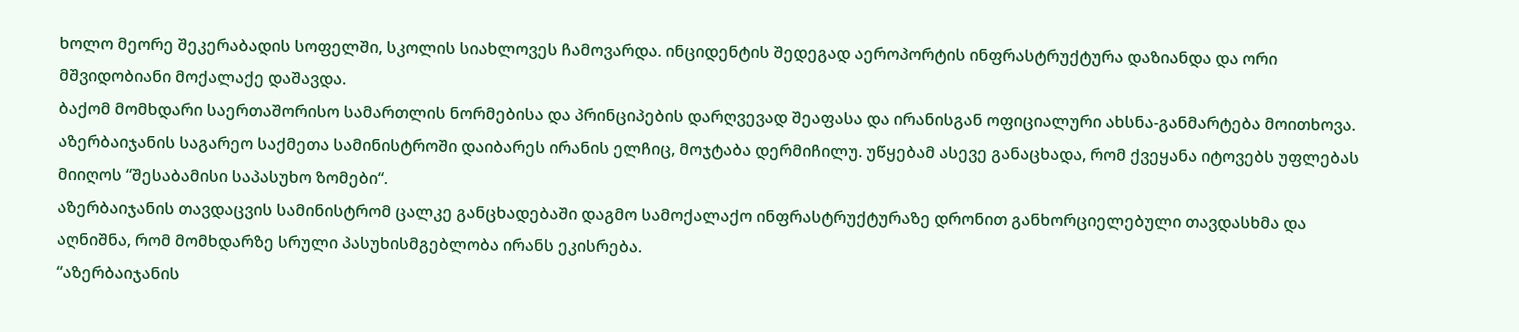ხოლო მეორე შეკერაბადის სოფელში, სკოლის სიახლოვეს ჩამოვარდა. ინციდენტის შედეგად აეროპორტის ინფრასტრუქტურა დაზიანდა და ორი მშვიდობიანი მოქალაქე დაშავდა.
ბაქომ მომხდარი საერთაშორისო სამართლის ნორმებისა და პრინციპების დარღვევად შეაფასა და ირანისგან ოფიციალური ახსნა-განმარტება მოითხოვა. აზერბაიჯანის საგარეო საქმეთა სამინისტროში დაიბარეს ირანის ელჩიც, მოჯტაბა დერმიჩილუ. უწყებამ ასევე განაცხადა, რომ ქვეყანა იტოვებს უფლებას მიიღოს “შესაბამისი საპასუხო ზომები“.
აზერბაიჯანის თავდაცვის სამინისტრომ ცალკე განცხადებაში დაგმო სამოქალაქო ინფრასტრუქტურაზე დრონით განხორციელებული თავდასხმა და აღნიშნა, რომ მომხდარზე სრული პასუხისმგებლობა ირანს ეკისრება.
“აზერბაიჯანის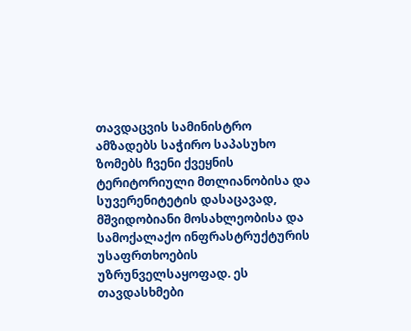თავდაცვის სამინისტრო ამზადებს საჭირო საპასუხო ზომებს ჩვენი ქვეყნის ტერიტორიული მთლიანობისა და სუვერენიტეტის დასაცავად, მშვიდობიანი მოსახლეობისა და სამოქალაქო ინფრასტრუქტურის უსაფრთხოების უზრუნველსაყოფად. ეს თავდასხმები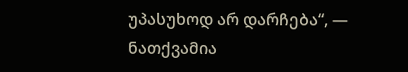უპასუხოდ არ დარჩება“, — ნათქვამია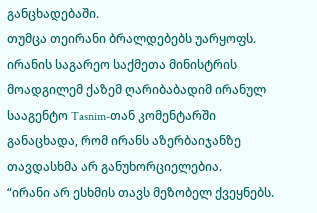განცხადებაში.
თუმცა თეირანი ბრალდებებს უარყოფს. ირანის საგარეო საქმეთა მინისტრის მოადგილემ ქაზემ ღარიბაბადიმ ირანულ სააგენტო Tasnim-თან კომენტარში განაცხადა, რომ ირანს აზერბაიჯანზე თავდასხმა არ განუხორციელებია.
“ირანი არ ესხმის თავს მეზობელ ქვეყნებს.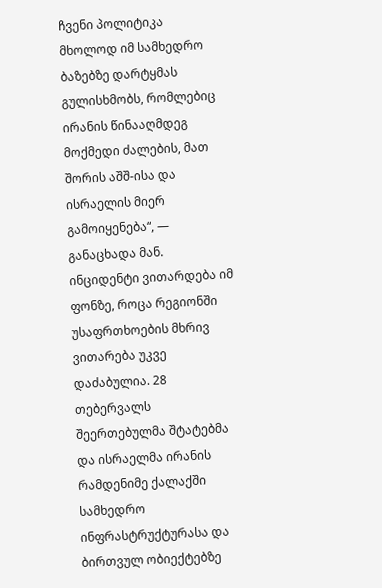ჩვენი პოლიტიკა მხოლოდ იმ სამხედრო ბაზებზე დარტყმას გულისხმობს, რომლებიც ირანის წინააღმდეგ მოქმედი ძალების, მათ შორის აშშ-ისა და ისრაელის მიერ გამოიყენება“, — განაცხადა მან.
ინციდენტი ვითარდება იმ ფონზე, როცა რეგიონში უსაფრთხოების მხრივ ვითარება უკვე დაძაბულია. 28 თებერვალს შეერთებულმა შტატებმა და ისრაელმა ირანის რამდენიმე ქალაქში სამხედრო ინფრასტრუქტურასა და ბირთვულ ობიექტებზე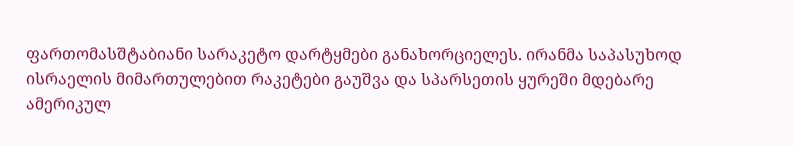ფართომასშტაბიანი სარაკეტო დარტყმები განახორციელეს. ირანმა საპასუხოდ ისრაელის მიმართულებით რაკეტები გაუშვა და სპარსეთის ყურეში მდებარე ამერიკულ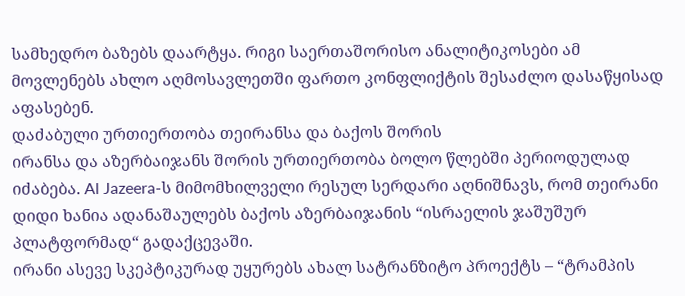სამხედრო ბაზებს დაარტყა. რიგი საერთაშორისო ანალიტიკოსები ამ მოვლენებს ახლო აღმოსავლეთში ფართო კონფლიქტის შესაძლო დასაწყისად აფასებენ.
დაძაბული ურთიერთობა თეირანსა და ბაქოს შორის
ირანსა და აზერბაიჯანს შორის ურთიერთობა ბოლო წლებში პერიოდულად იძაბება. Al Jazeera-ს მიმომხილველი რესულ სერდარი აღნიშნავს, რომ თეირანი დიდი ხანია ადანაშაულებს ბაქოს აზერბაიჯანის “ისრაელის ჯაშუშურ პლატფორმად“ გადაქცევაში.
ირანი ასევე სკეპტიკურად უყურებს ახალ სატრანზიტო პროექტს – “ტრამპის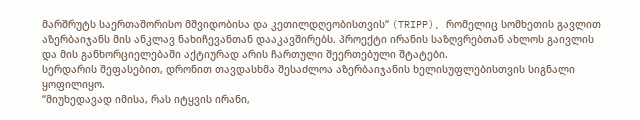მარშრუტს საერთაშორისო მშვიდობისა და კეთილდღეობისთვის“ (TRIPP), რომელიც სომხეთის გავლით აზერბაიჯანს მის ანკლავ ნახიჩევანთან დააკავშირებს. პროექტი ირანის საზღვრებთან ახლოს გაივლის და მის განხორციელებაში აქტიურად არის ჩართული შეერთებული შტატები.
სერდარის შეფასებით, დრონით თავდასხმა შესაძლოა აზერბაიჯანის ხელისუფლებისთვის სიგნალი ყოფილიყო.
“მიუხედავად იმისა, რას იტყვის ირანი,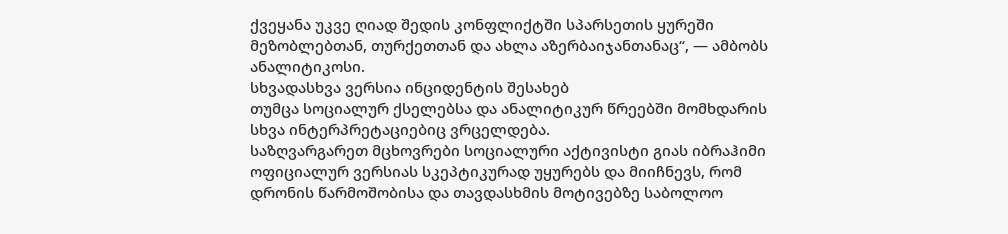ქვეყანა უკვე ღიად შედის კონფლიქტში სპარსეთის ყურეში მეზობლებთან, თურქეთთან და ახლა აზერბაიჯანთანაც“, — ამბობს ანალიტიკოსი.
სხვადასხვა ვერსია ინციდენტის შესახებ
თუმცა სოციალურ ქსელებსა და ანალიტიკურ წრეებში მომხდარის სხვა ინტერპრეტაციებიც ვრცელდება.
საზღვარგარეთ მცხოვრები სოციალური აქტივისტი გიას იბრაჰიმი ოფიციალურ ვერსიას სკეპტიკურად უყურებს და მიიჩნევს, რომ დრონის წარმოშობისა და თავდასხმის მოტივებზე საბოლოო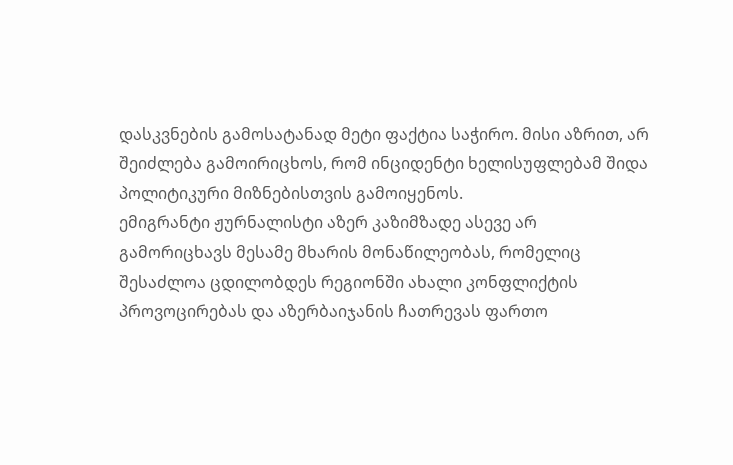დასკვნების გამოსატანად მეტი ფაქტია საჭირო. მისი აზრით, არ შეიძლება გამოირიცხოს, რომ ინციდენტი ხელისუფლებამ შიდა პოლიტიკური მიზნებისთვის გამოიყენოს.
ემიგრანტი ჟურნალისტი აზერ კაზიმზადე ასევე არ გამორიცხავს მესამე მხარის მონაწილეობას, რომელიც შესაძლოა ცდილობდეს რეგიონში ახალი კონფლიქტის პროვოცირებას და აზერბაიჯანის ჩათრევას ფართო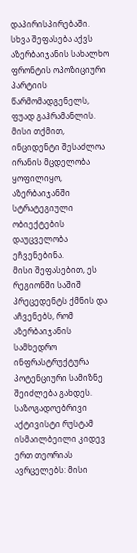დაპირისპირებაში.
სხვა შეფასება აქვს აზერბაიჯანის სახალხო ფრონტის ოპოზიციური პარტიის წარმომადგენელს, ფუად გაჰრამანლის. მისი თქმით, ინციდენტი შესაძლოა ირანის მცდელობა ყოფილიყო, აზერბაიჯანში სტრატეგიული ობიექტების დაუცველობა ეჩვენებინა.
მისი შეფასებით, ეს რეგიონში საშიშ პრეცედენტს ქმნის და აჩვენებს, რომ აზერბაიჯანის სამხედრო ინფრასტრუქტურა პოტენციური სამიზნე შეიძლება გახდეს.
საზოგადოებრივი აქტივისტი რუსტამ ისმაილბეილი კიდევ ერთ თეორიას ავრცელებს: მისი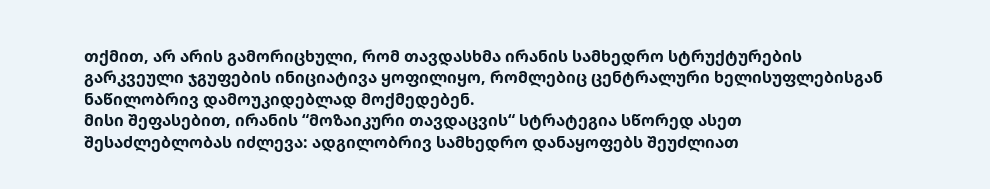თქმით, არ არის გამორიცხული, რომ თავდასხმა ირანის სამხედრო სტრუქტურების გარკვეული ჯგუფების ინიციატივა ყოფილიყო, რომლებიც ცენტრალური ხელისუფლებისგან ნაწილობრივ დამოუკიდებლად მოქმედებენ.
მისი შეფასებით, ირანის “მოზაიკური თავდაცვის“ სტრატეგია სწორედ ასეთ შესაძლებლობას იძლევა: ადგილობრივ სამხედრო დანაყოფებს შეუძლიათ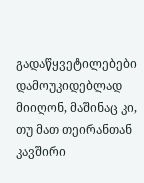გადაწყვეტილებები დამოუკიდებლად მიიღონ, მაშინაც კი, თუ მათ თეირანთან კავშირი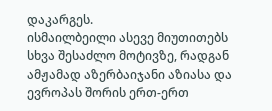დაკარგეს.
ისმაილბეილი ასევე მიუთითებს სხვა შესაძლო მოტივზე, რადგან ამჟამად აზერბაიჯანი აზიასა და ევროპას შორის ერთ-ერთ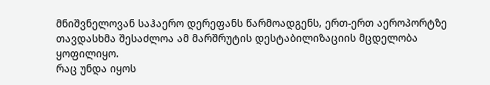მნიშვნელოვან საჰაერო დერეფანს წარმოადგენს, ერთ-ერთ აეროპორტზე თავდასხმა შესაძლოა ამ მარშრუტის დესტაბილიზაციის მცდელობა ყოფილიყო.
რაც უნდა იყოს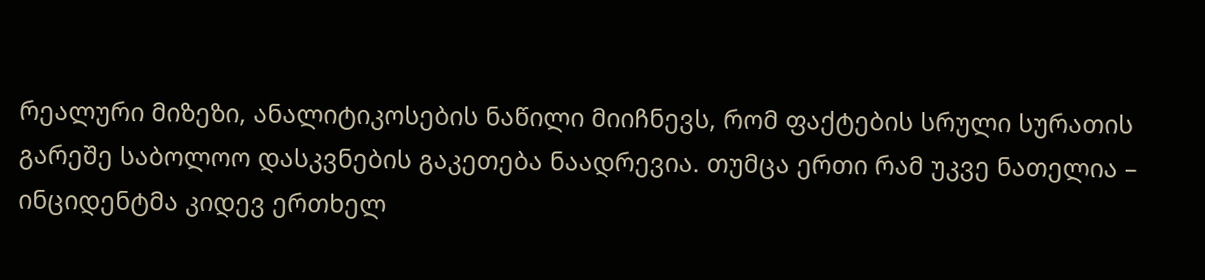რეალური მიზეზი, ანალიტიკოსების ნაწილი მიიჩნევს, რომ ფაქტების სრული სურათის გარეშე საბოლოო დასკვნების გაკეთება ნაადრევია. თუმცა ერთი რამ უკვე ნათელია – ინციდენტმა კიდევ ერთხელ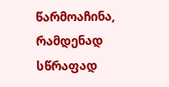წარმოაჩინა, რამდენად სწრაფად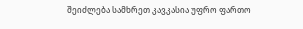შეიძლება სამხრეთ კავკასია უფრო ფართო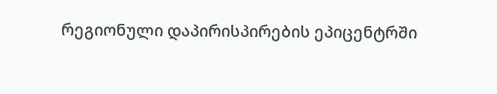რეგიონული დაპირისპირების ეპიცენტრში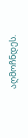აღმოჩნდეს.